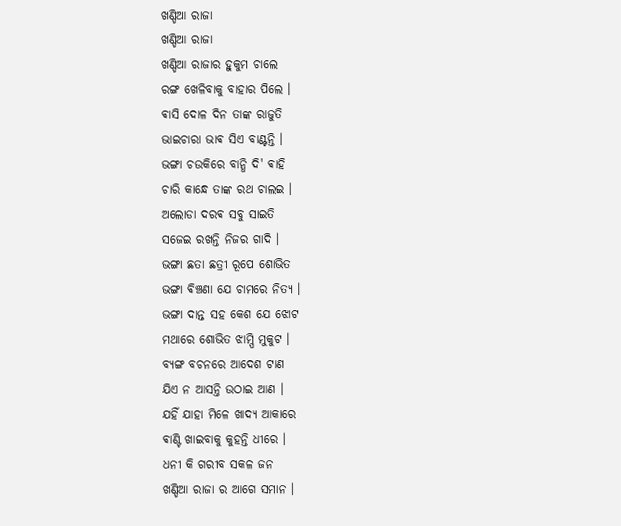ଖଣ୍ଡିଆ ରାଜା
ଖଣ୍ଡିଆ ରାଜା
ଖଣ୍ଡିଆ ରାଜାର ହୁକୁମ ଚାଲେ
ରଙ୍ଗ ଖେଳିବାକୁ ବାହାର ପିଲେ ।
ଵାସି ଦୋଳ ଦିନ ତାଙ୍କ ରାଜୁତି
ଭାଇଚାରା ଭାଵ ସିଏ ବାଣ୍ଟନ୍ତି ।
ଭଙ୍ଗା ଚଉକିରେ ବାନ୍ଧି ଦି' ଵାହି
ଚାରି କାନ୍ଧେ ତାଙ୍କ ରଥ ଚାଲଇ ।
ଅଲୋଡା ଦରଵ ସବୁ ସାଇତି
ସଜେଇ ରଖନ୍ତି ନିଜର ଗାଦି ।
ଭଙ୍ଗା ଛତା ଛତ୍ରୀ ରୂପେ ଶୋଭିତ
ଭଙ୍ଗା ଵିଞ୍ଚଣା ଯେ ଚାମରେ ନିତ୍ୟ ।
ଭଙ୍ଗା ଦାନ୍ତ ସହ କେଶ ଯେ ଝୋଟ
ମଥାରେ ଶୋଭିତ ଝାମ୍ପି ମୁକୁଟ ।
ବ୍ୟଙ୍ଗ ବଚନରେ ଆଦେଶ ଟାଣ
ଯିଏ ନ ଆସନ୍ତି ଉଠାଇ ଆଣ ।
ଯହିଁ ଯାହା ମିଳେ ଖାଦ୍ୟ ଆକାରେ
ଵାଣ୍ଟି ଖାଇବାକୁ କୁହନ୍ତି ଧୀରେ ।
ଧନୀ କି ଗରୀବ ସକଳ ଜନ
ଖଣ୍ଡିଆ ରାଜା ର ଆଗେ ସମାନ ।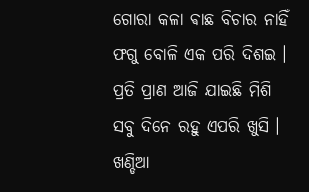ଗୋରା କଳା ଵାଛ ବିଚାର ନାହିଁ
ଫଗୁ ବୋଳି ଏକ ପରି ଦିଶଇ ।
ପ୍ରତି ପ୍ରାଣ ଆଜି ଯାଇଛି ମିଶି
ସବୁ ଦିନେ ରହୁ ଏପରି ଖୁସି ।
ଖଣ୍ଡିଆ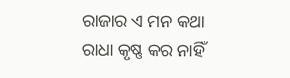ରାଜାର ଏ ମନ କଥା
ରାଧା କୃଷ୍ଣ କର ନାହିଁ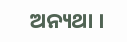ଅନ୍ୟଥା ।